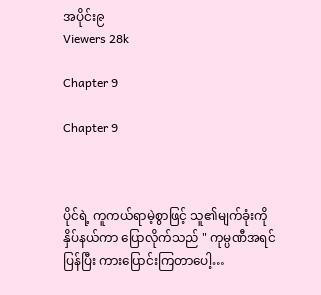အပိုင်း၉
Viewers 28k

Chapter 9

Chapter 9



ပိုင်ရဲ့ ကူကယ်ရာမဲ့စွာဖြင့် သူ၏မျက်ခုံးကို နှိပ်နယ်ကာ ပြောလိုက်သည် " ကုမ္ပဏီအရင်ပြန်ပြီး ကားပြောင်းကြတာပေါ့…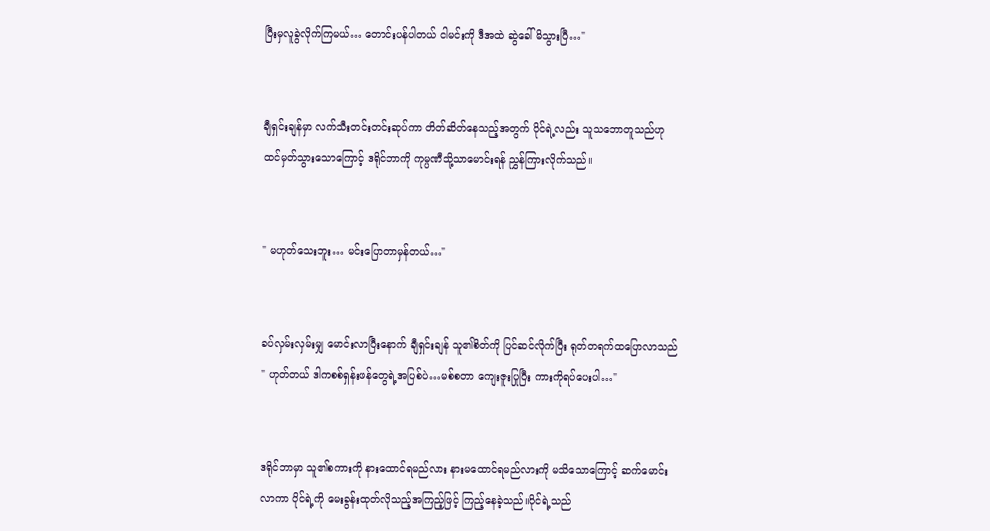ပြီးမှလူခွဲလိုက်ကြမယ်… တောင်းပန်ပါတယ် ငါမင်းကို ဒီအထဲ ဆွဲခေါ်မိသွားပြီ…"


ချီရှင်းချန်မှာ လက်သီးတင်းတင်းဆုပ်ကာ တိတ်ဆိတ်နေသည့်အတွက် ပိုင်ရဲ့လည်း သူသဘောတူသည်ဟု ထင်မှတ်သွားသောကြောင့် ဒရိုင်ဘာကို ကုမ္ပဏီသို့သာမောင်းရန် ညွှန်ကြားလိုက်သည်။


" မဟုတ်သေးဘူး… မင်းပြောတာမှန်တယ်…"


ခပ်လှမ်းလှမ်းမျှ မောင်းလာပြီးနောက် ချီရှင်းချန် သူ၏စိတ်ကို ပြင်ဆင်လိုက်ပြီး ရုတ်တရက်ထပြောလာသည် " ဟုတ်တယ် ဒါကစစ်ရှန်းဖန်တွေရဲ့အပြစ်ပဲ…မစ်စတာ ကျေးဇူးပြုပြီး ကားကိုရပ်ပေးပါ…"


ဒရိုင်ဘာမှာ သူ၏စကားကို နားထောင်ရမည်လား နားမထောင်ရမည်လားကို မသိသောကြောင့် ဆက်မောင်းလာကာ ပိုင်ရဲ့ကို မေးခွန်းထုတ်လိုသည့်အကြည့်ဖြင့် ကြည့်နေခဲ့သည်။ပိုင်ရဲ့သည်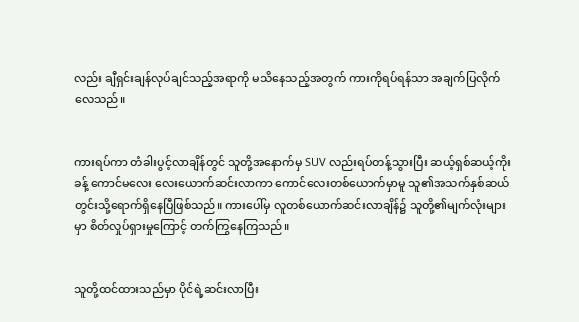လည်း ချီရှင်းချန်လုပ်ချင်သည့်အရာကို မသိနေသည့်အတွက် ကားကိုရပ်ရန်သာ အချက်ပြလိုက်လေသည်။


ကားရပ်ကာ တံခါးပွင့်လာချိန်တွင် သူတို့အနောက်မှ SUV လည်းရပ်တန့်သွားပြီး ဆယ့်ရှစ်ဆယ့်ကိုးခန့် ကောင်မလေး လေးယောက်ဆင်းလာကာ ကောင်လေးတစ်ယောက်မှာမူ သူ၏အသက်နှစ်ဆယ်တွင်းသို့ရောက်ရှိနေပြီဖြစ်သည်။ ကားပေါ်မှ လူတစ်ယောက်ဆင်းလာချိန်၌ သူတို့၏မျက်လုံးများမှာ စိတ်လှုပ်ရှားမှုကြောင့် တက်ကြွနေကြသည်။


သူတို့ထင်ထားသည်မှာ ပိုင်ရဲ့ဆင်းလာပြီး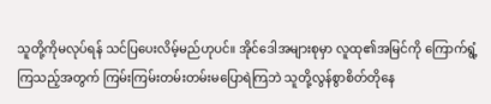သူတို့ကိုမလုပ်ရန် သင်ပြပေးလိမ့်မည်ဟုပင်။ အိုင်ဒေါအများစုမှာ လူထု၏အမြင်ကို ကြောက်ရွံ့ကြသည့်အတွက် ကြမ်းကြမ်းတမ်းတမ်းမပြောရဲကြဘဲ သူတို့လွန်စွာစိတ်တိုနေ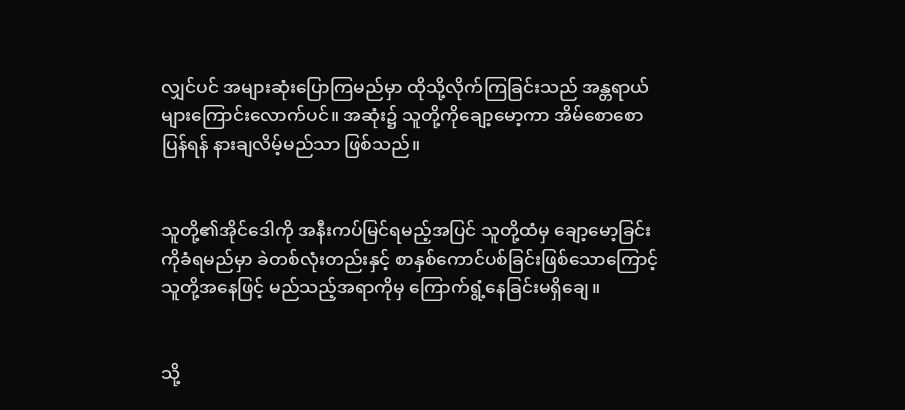လျှင်ပင် အများဆုံးပြောကြမည်မှာ ထိုသို့လိုက်ကြခြင်းသည် အန္တရာယ်များကြောင်းလောက်ပင်။ အဆုံး၌ သူတို့ကိုချော့မော့ကာ အိမ်စောစောပြန်ရန် နား‌ချလိမ့်မည်သာ ဖြစ်သည်။


သူတို့၏အိုင်ဒေါကို အနီးကပ်မြင်ရမည့်အပြင် သူတို့ထံမှ ချော့မော့ခြင်းကိုခံရမည်မှာ ခဲတစ်လုံးတည်းနှင့် စာနှစ်ကောင်ပစ်ခြင်းဖြစ်သောကြောင့် သူတို့အနေဖြင့် မည်သည့်အရာကိုမှ ကြောက်ရွံ့နေခြင်းမရှိချေ။


သို့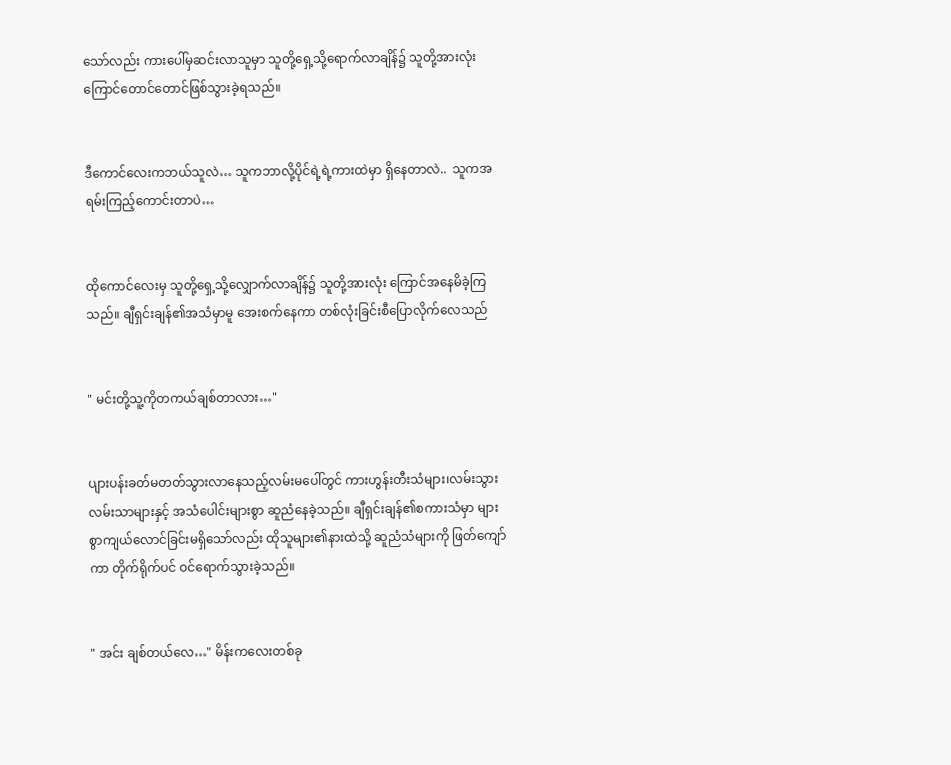သော်လည်း ကားပေါ်မှဆင်းလာသူမှာ သူတို့ရှေ့သို့ရောက်လာချိန်၌ သူတို့အားလုံးကြောင်တောင်တောင်ဖြစ်သွားခဲ့ရသည်။


ဒီကောင်လေးကဘယ်သူလဲ… သူကဘာလို့ပိုင်ရဲ့ရဲ့ကားထဲမှာ ရှိနေတာလဲ..  သူကအရမ်းကြည့်ကောင်းတာပဲ…


ထိုကောင်လေးမှ သူတို့ရှေ့သို့လျှောက်လာချိန်၌ သူတို့အားလုံး ကြောင်အနေမိခဲ့ကြသည်။ ချီရှင်းချန်၏အသံမှာမူ အေးစက်နေကာ တစ်လုံးခြင်းစီပြောလိုက်လေသည်


" မင်းတို့သူ့ကိုတကယ်ချစ်တာလား…"


ပျားပန်းခတ်မတတ်သွားလာနေသည့်လမ်းမပေါ်တွင် ကားဟွန်းတီးသံများ၊လမ်းသွားလမ်းသာများနှင့် အသံပေါင်းများစွာ ဆူညံနေခဲ့သည်။ ချီရှင်းချန်၏စကားသံမှာ များစွာကျယ်လောင်ခြင်းမရှိသော်လည်း ထိုသူများ၏နားထဲသို့ ဆူညံသံများကို ဖြတ်ကျော်ကာ တိုက်ရိုက်ပင် ဝင်ရောက်သွားခဲ့သည်။


" အင်း ချစ်တယ်လေ…" မိန်းကလေးတစ်ခု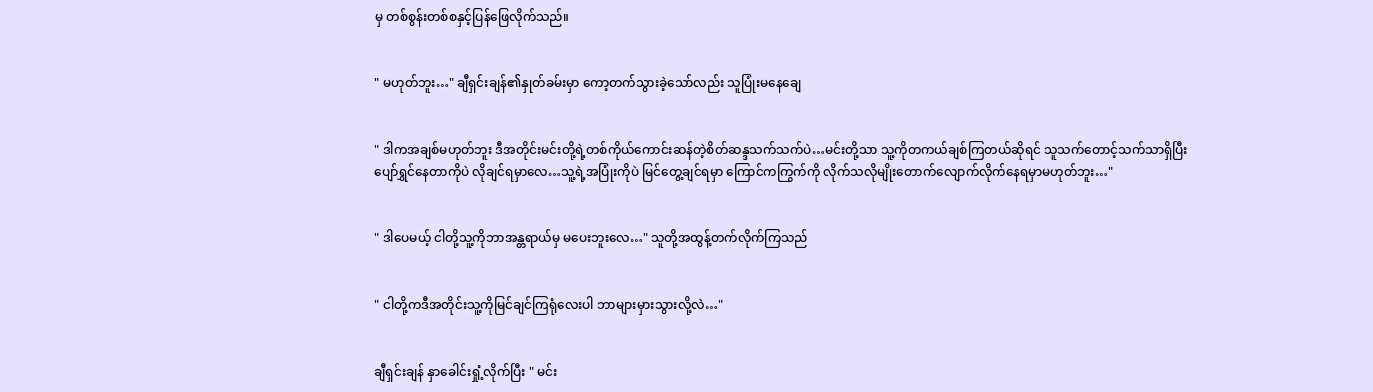မှ တစ်စွန်းတစ်စနှင့်ပြန်ဖြေလိုက်သည်။


" မဟုတ်ဘူး…" ချီရှင်းချန်၏နှုတ်ခမ်းမှာ ကော့တက်သွားခဲ့သော်လည်း သူပြုံးမနေချေ


" ဒါကအချစ်မဟုတ်ဘူး ဒီအတိုင်းမင်းတို့ရဲ့တစ်ကိုယ်ကောင်းဆန်တဲ့စိတ်ဆန္ဒသက်သက်ပဲ…မင်းတို့သာ သူ့ကိုတကယ်ချစ်ကြတယ်ဆိုရင် သူသက်တောင့်သက်သာရှိပြီး ပျော်ရွှင်နေတာကိုပဲ လိုချင်ရမှာလေ…သူ့ရဲ့အပြုံးကိုပဲ မြင်တွေ့ချင်ရမှာ ကြောင်ကကြွက်ကို လိုက်သလိုမျိုးတောက်လျောက်လိုက်နေရမှာမဟုတ်ဘူး…"


" ဒါပေမယ့် ငါတို့သူ့ကိုဘာအန္တရာယ်မှ မပေးဘူးလေ…" သူတို့အထွန့်တက်လိုက်ကြသည်


" ငါတို့ကဒီအတိုင်းသူ့ကိုမြင်ချင်ကြရုံလေးပါ ဘာများမှားသွားလို့လဲ…"


ချီရှင်းချန် နှာခေါင်းရှုံ့လိုက်ပြီး " မင်း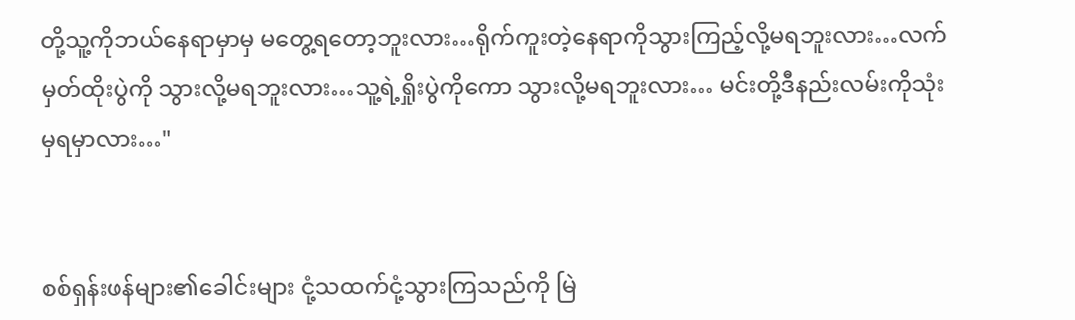တို့သူ့ကိုဘယ်နေရာမှာမှ မတွေ့ရတော့ဘူးလား…ရိုက်ကူးတဲ့နေရာကိုသွားကြည့်လို့မရဘူးလား…လက်မှတ်ထိုးပွဲကို သွားလို့မရဘူးလား…သူ့ရဲ့ရှိုးပွဲကိုကော သွားလို့မရဘူးလား… မင်းတို့ဒီနည်းလမ်းကိုသုံးမှရမှာလား…"


စစ်ရှန်းဖန်များ၏ခေါင်းများ ငုံ့သထက်ငုံ့သွားကြသည်ကို မြဲ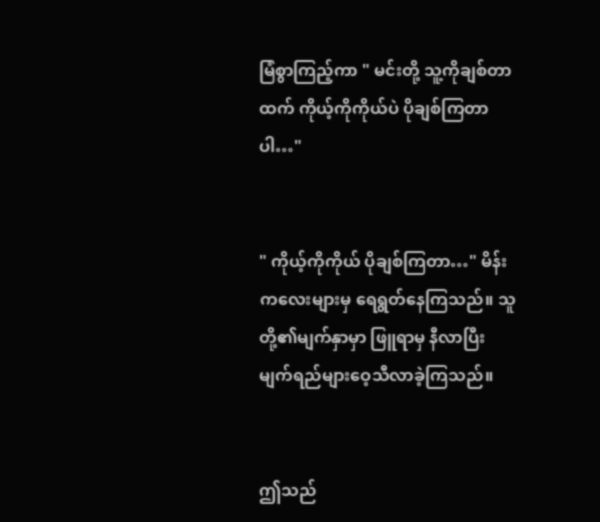မြံစွာကြည့်ကာ " မင်းတို့ သူ့ကိုချစ်တာထက် ကိုယ့်ကိုကိုယ်ပဲ ပိုချစ်ကြတာပါ…"


" ကိုယ့်ကိုကိုယ် ပိုချစ်ကြတာ…" မိန်းကလေးများမှ ရေရွတ်နေကြသည်။ သူတို့၏မျက်နှာမှာ ဖြူရာမှ နီလာပြီး မျက်ရည်များဝေ့သီလာခဲ့ကြသည်။


ဤသည်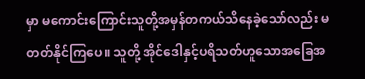မှာ မကောင်းကြောင်းသူတို့အမှန်တကယ်သိနေခဲ့သော်လည်း မတတ်နိုင်ကြပေ။ သူတို့ အိုင်ဒေါနှင့်ပရိသတ်ဟူသောအခြေအ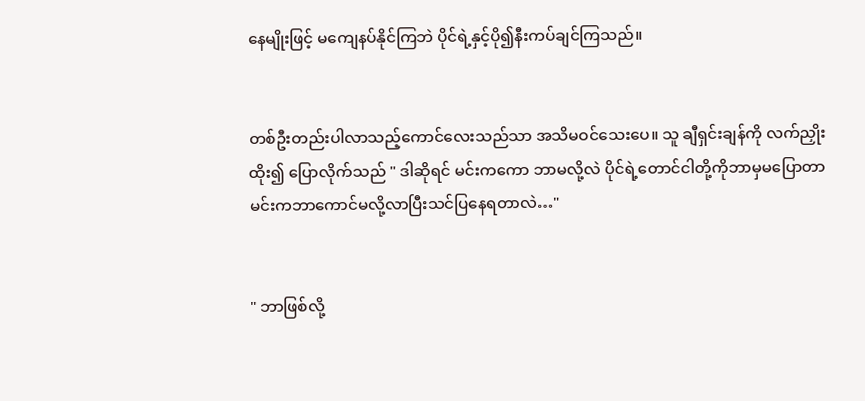နေမျိုးဖြင့် မကျေနပ်နိုင်ကြဘဲ ပိုင်ရဲ့နှင့်ပို၍နီးကပ်ချင်ကြသည်။


တစ်ဦးတည်းပါလာသည့်‌ကောင်လေးသည်သာ အသိမဝင်သေးပေ။ သူ ချီရှင်းချန်ကို လက်ညှိုးထိုး၍ ပြောလိုက်သည် " ဒါဆိုရင် မင်းကကော ဘာမလို့လဲ ပိုင်ရဲ့တောင်ငါတို့ကိုဘာမှမပြောတာ မင်းကဘာကောင်မလို့လာပြီးသင်ပြနေရတာလဲ…"


" ဘာဖြစ်လို့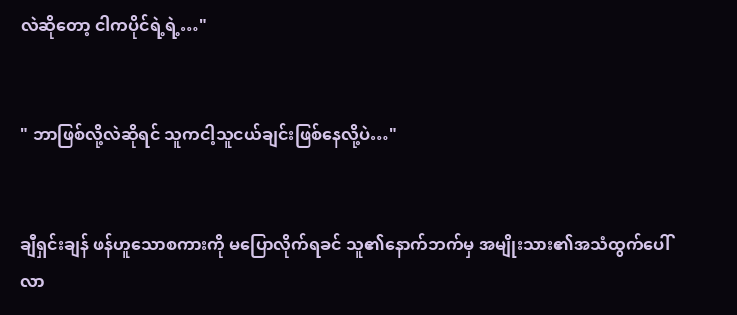လဲဆိုတော့ ငါကပိုင်ရဲ့ရဲ့…"


" ဘာဖြစ်လို့လဲဆိုရင် သူကငါ့သူငယ်ချင်းဖြစ်နေလို့ပဲ…"


ချီရှင်းချန် ဖန်ဟူသောစကားကို မပြောလိုက်ရခင် သူ၏နောက်ဘက်မှ အမျိုးသား၏အသံထွက်ပေါ်လာ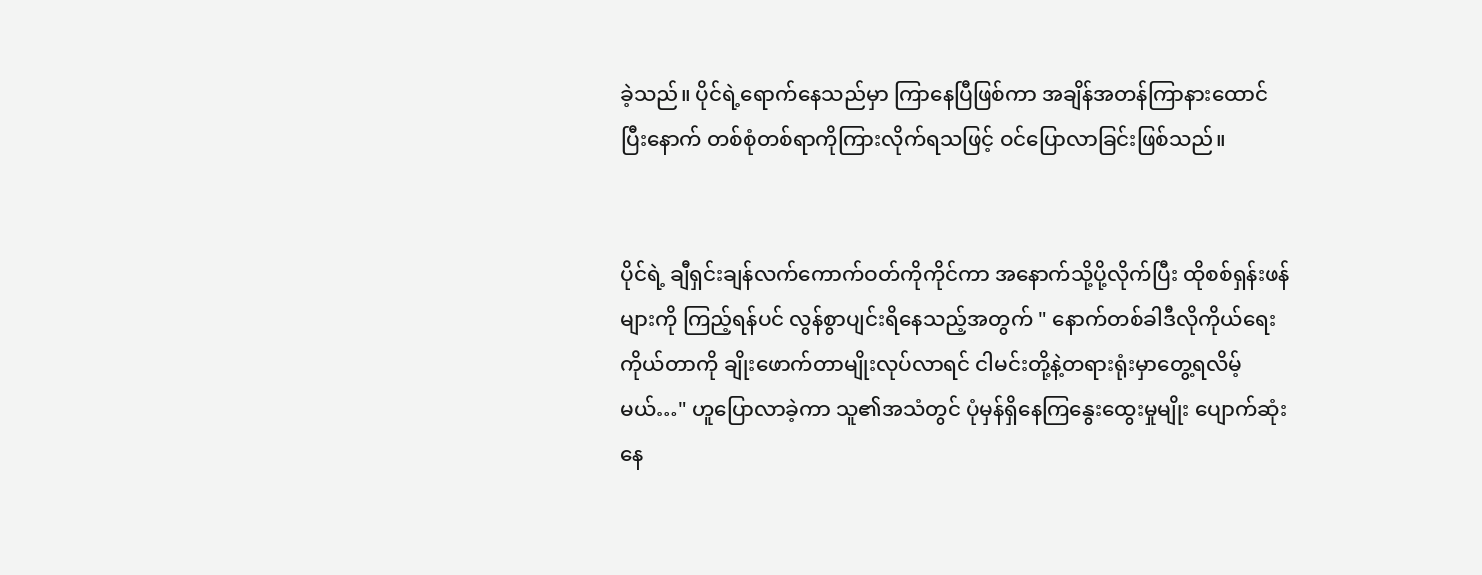ခဲ့သည်။ ပိုင်ရဲ့ရောက်နေသည်မှာ ကြာနေပြီဖြစ်ကာ အချိန်အတန်ကြာနားထောင်ပြီးနောက် တစ်စုံတစ်ရာကိုကြားလိုက်ရသဖြင့် ဝင်ပြောလာခြင်းဖြစ်သည်။


ပိုင်ရဲ့ ချီရှင်းချန်လက်ကောက်ဝတ်ကိုကိုင်ကာ အနောက်သို့ပို့လိုက်ပြီး ထိုစစ်ရှန်းဖန်များကို ကြည့်ရန်ပင် လွန်စွာပျင်းရိနေသည့်အတွက် " နောက်တစ်ခါဒီလိုကိုယ်ရေးကိုယ်တာကို ချိုးဖောက်တာမျိုးလုပ်လာရင် ငါမင်းတို့နဲ့တရားရုံးမှာတွေ့ရလိမ့်မယ်…" ဟူပြောလာခဲ့ကာ သူ၏အသံတွင် ပုံမှန်ရှိနေကြနွေးထွေးမှုမျိုး ပျောက်ဆုံးနေ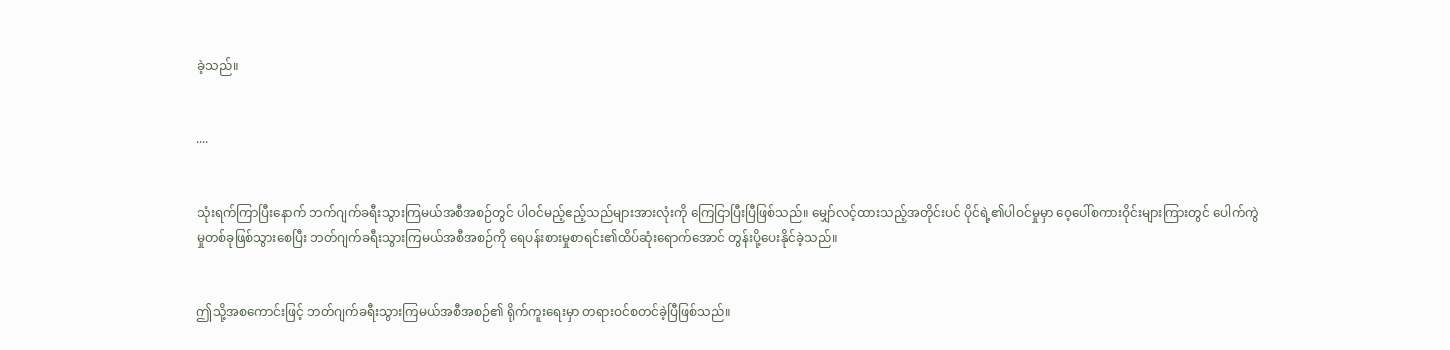ခဲ့သည်။


....


သုံးရက်ကြာပြီးနောက် ဘက်ဂျက်ခရီးသွားကြမယ်အစီအစဉ်တွင် ပါဝင်မည့်ဧည့်သည်များအားလုံးကို ကြေငြာပြီးပြီဖြစ်သည်။ မျှော်လင့်ထားသည့်အတိုင်းပင် ပိုင်ရဲ့၏ပါဝင်မှုမှာ ဝေ့ပေါ်စကားဝိုင်းများကြားတွင် ပေါက်ကွဲမှုတစ်ခုဖြစ်သွားစေပြီး ဘတ်ဂျက်ခရီးသွားကြမယ်အစီအစဉ်ကို ရေပန်းစားမှုစာရင်း၏ထိပ်ဆုံးရောက်အောင် တွန်းပို့ပေးနိုင်ခဲ့သည်။


ဤသို့‌အစကောင်းဖြင့် ဘတ်ဂျက်ခရီးသွားကြမယ်အစီအစဉ်၏ ရိုက်ကူးရေးမှာ တရားဝင်စတင်ခဲ့ပြီဖြစ်သည်။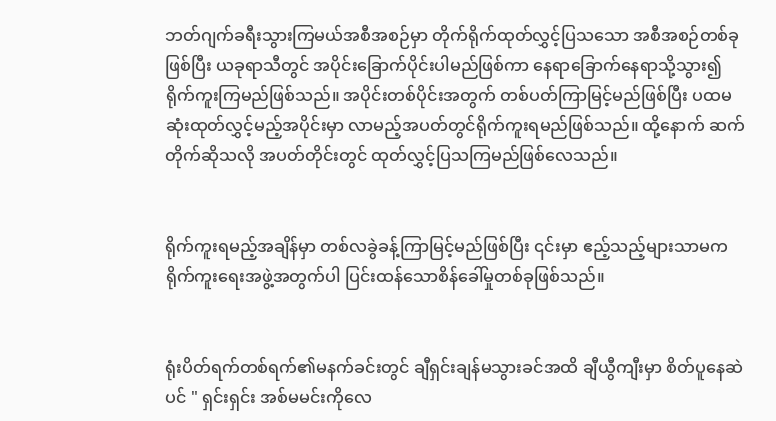ဘတ်ဂျက်ခရီးသွားကြမယ်အစီအစဉ်မှာ တိုက်ရိုက်ထုတ်လွှင့်ပြသသော အစီအစဉ်တစ်ခုဖြစ်ပြီး ယခုရာသီတွင် အပိုင်းခြောက်ပိုင်းပါမည်ဖြစ်ကာ နေရာခြောက်နေရာသို့သွား၍ရိုက်ကူးကြမည်ဖြစ်သည်။ အပိုင်းတစ်ပိုင်းအတွက် တစ်ပတ်ကြာမြင့်မည်ဖြစ်ပြီး ပထမဆုံးထုတ်လွှင့်မည့်အပိုင်းမှာ လာမည့်အပတ်တွင်ရိုက်ကူးရမည်ဖြစ်သည်။ ထို့နောက် ဆက်တိုက်ဆိုသလို အပတ်တိုင်းတွင် ထုတ်လွှင့်ပြသကြမည်ဖြစ်လေသည်။


ရိုက်ကူးရမည့်အချိန်မှာ တစ်လခွဲခန့်ကြာမြင့်မည်ဖြစ်ပြီး ၎င်းမှာ ဧည့်သည့်များသာမက ရိုက်ကူးရေးအဖွဲ့အတွက်ပါ ပြင်းထန်သောစိန်ခေါ်မှုတစ်ခုဖြစ်သည်။


ရုံးပိတ်ရက်တစ်ရက်၏မနက်ခင်းတွင် ချီရှင်းချန်မသွားခင်အထိ ချီယွီကျီးမှာ စိတ်ပူနေဆဲပင် " ရှင်းရှင်း အစ်မမင်းကိုလေ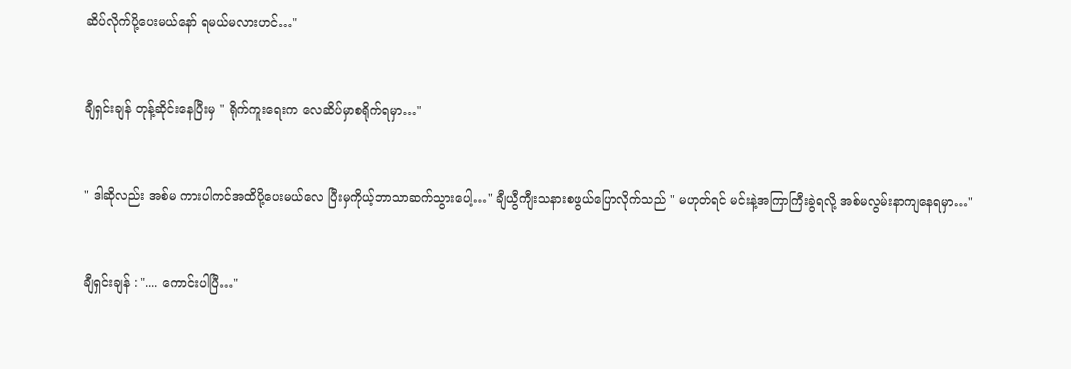ဆိပ်လိုက်ပို့ပေးမယ်နော် ရမယ်မလားဟင်…"


ချီရှင်းချန် တုန့်ဆိုင်းနေပြီးမှ " ရိုက်ကူးရေးက လေဆိပ်မှာစရိုက်ရမှာ…"


" ဒါဆိုလည်း အစ်မ ကားပါကင်အထိပို့ပေးမယ်လေ ပြီးမှကိုယ့်ဘာသာဆက်သွားပေါ့…" ချီယွီကျီးသနားစဖွယ်ပြောလိုက်သည် " မဟုတ်ရင် မင်းနဲ့အကြာကြီးခွဲရလို့ အစ်မလွမ်းနာကျနေရမှာ…"


ချီရှင်းချန် : ".... ကောင်းပါပြီ…"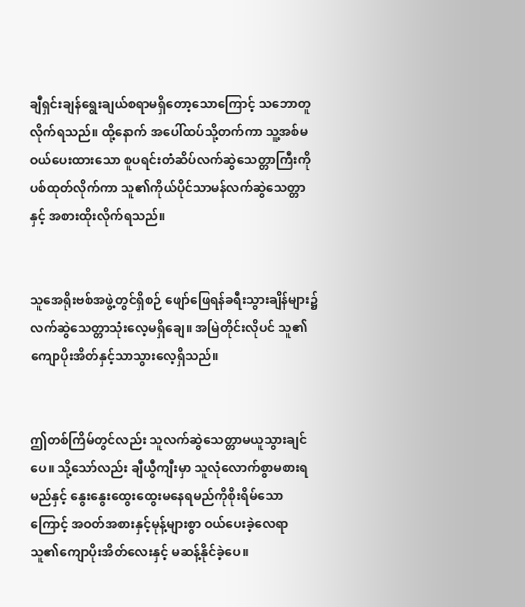ချီရှင်းချန်ရွေးချယ်စရာမရှိတော့သောကြောင့် သဘောတူလိုက်ရသည်။ ထို့နောက် အပေါ်ထပ်သို့တက်ကာ သူ့အစ်မဝယ်ပေးထားသော စူပရင်းတံဆိပ်လက်ဆွဲသေတ္တာကြီးကို ပစ်ထုတ်လိုက်ကာ သူ၏ကိုယ်ပိုင်သာမန်လက်ဆွဲသေတ္တာနှင့် အစားထိုးလိုက်ရသည်။


သူအေရိုးဗစ်အဖွဲ့တွင်ရှိစဉ် ဖျော်ဖြေရန်ခရီးသွားချိန်များ၌ လက်ဆွဲသေတ္တာသုံးလေ့မရှိချေ။ အမြဲတိုင်းလိုပင် သူ၏ကျောပိုးအိတ်နှင့်သာသွားလေ့ရှိသည်။


ဤတစ်ကြိမ်တွင်လည်း သူလက်ဆွဲသေတ္တာမယူသွားချင်ပေ။ သို့သော်လည်း ချီယွီကျီးမှာ သူလုံလောက်စွာမစားရမည်နှင့် နွေးနွေးထွေးထွေးမနေရမည်ကိုစိုးရိမ်သောကြောင့် အဝတ်အစားနှင့်မုန့်များစွာ ဝယ်ပေးခဲ့လေရာ သူ၏ကျောပိုးအိတ်လေးနှင့် မဆန့်နိုင်ခဲ့ပေ။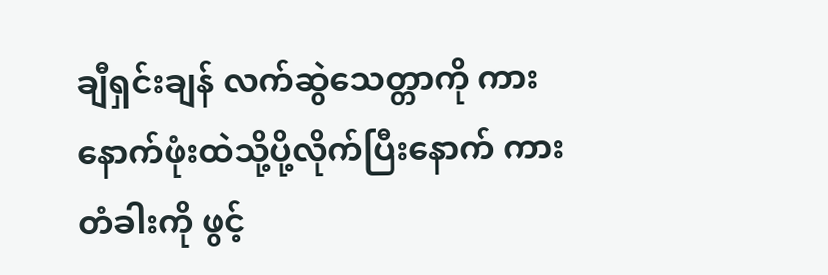ချီရှင်းချန် လက်ဆွဲသေတ္တာကို ကားနောက်ဖုံးထဲသို့ပို့လိုက်ပြီးနောက် ကားတံခါးကို ဖွင့်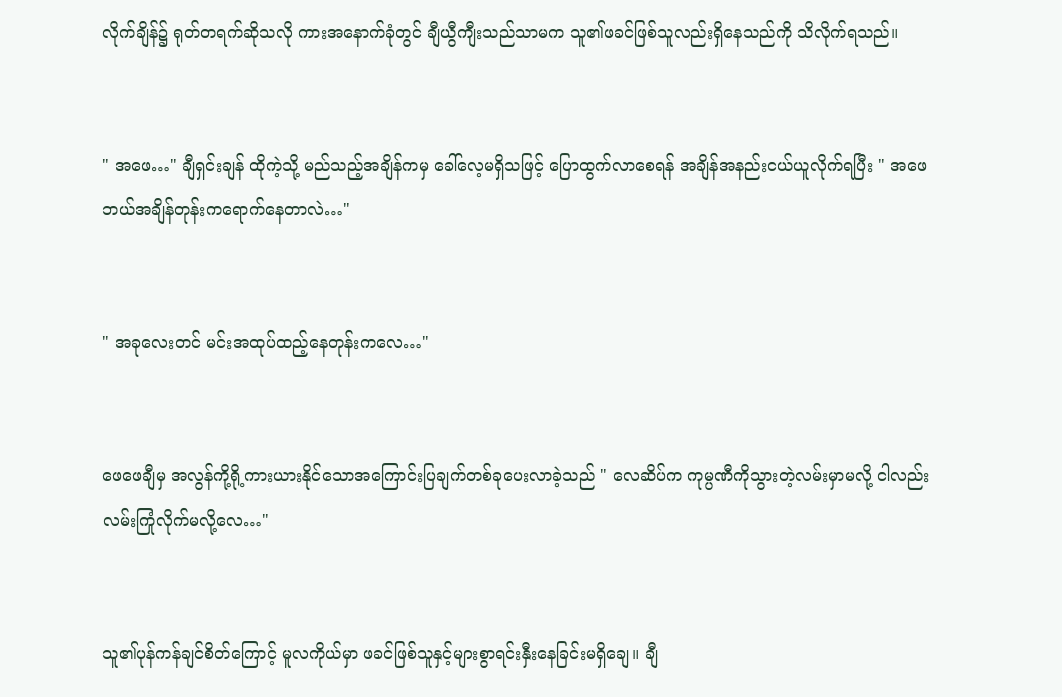လိုက်ချိန်၌ ရုတ်တရက်ဆိုသလို ကားအနောက်ခုံတွင် ချီယွီကျီးသည်သာမက သူ၏ဖခင်ဖြစ်သူလည်းရှိနေသည်ကို သိလိုက်ရသည်။


" အဖေ…" ချီရှင်းချန် ထိုကဲ့သို့ မည်သည့်အချိန်ကမှ ခေါ်လေ့မရှိသဖြင့် ပြောထွက်လာစေရန် အချိန်အနည်းငယ်ယူလိုက်ရပြီး " အဖေ ဘယ်အချိန်တုန်းကရောက်နေတာလဲ…"


" အခုလေးတင် မင်းအထုပ်ထည့်နေတုန်းကလေ…"


ဖေဖေချီမှ အလွန်ကို့ရို့ကားယားနိုင်သောအကြောင်းပြချက်တစ်ခုပေးလာခဲ့သည် " လေဆိပ်က ကုမ္ပဏီကိုသွားတဲ့လမ်းမှာမလို့ ငါလည်းလမ်းကြုံလိုက်မလို့လေ…"


သူ၏ပုန်ကန်ချင်စိတ်ကြောင့် မူလကိုယ်မှာ ဖခင်ဖြစ်သူနှင့်များစွာရင်းနှီးနေခြင်းမရှိချေ။ ချီ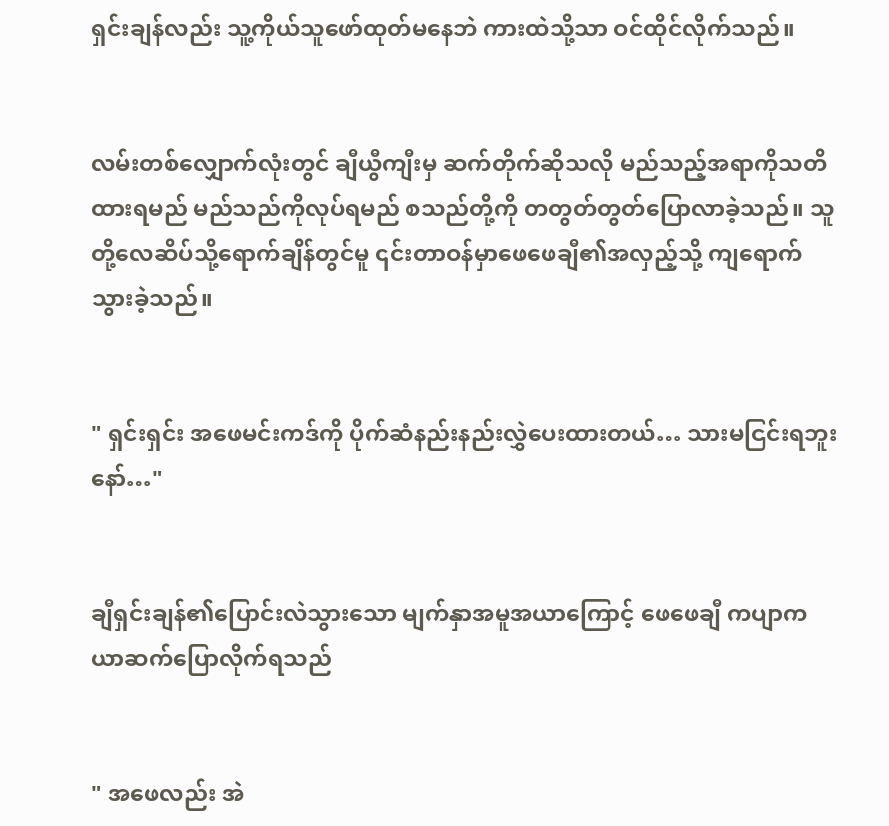ရှင်းချန်လည်း သူ့ကိုယ်သူဖော်ထုတ်မနေဘဲ ကားထဲသို့သာ ဝင်ထိုင်လိုက်သည်။


လမ်းတစ်လျှောက်လုံးတွင် ချီယွီကျီးမှ ဆက်တိုက်ဆိုသလို မည်သည့်အရာကိုသတိထားရမည် မည်သည်ကိုလုပ်ရမည် စသည်တို့ကို တတွတ်တွတ်ပြောလာခဲ့သည်။ သူတို့လေဆိပ်သို့ရောက်ချိန်တွင်မူ ၎င်းတာဝန်မှာဖေဖေချီ၏အလှည့်သို့ ကျရောက်သွားခဲ့သည်။


" ရှင်းရှင်း အဖေမင်းကဒ်ကို ပိုက်ဆံနည်းနည်းလွှဲပေးထားတယ်… သားမငြင်းရဘူးနော်…"


ချီရှင်းချန်၏ပြောင်းလဲသွားသော မျက်နှာအမူအယာကြောင့် ဖေဖေချီ ကပျာကယာဆက်ပြောလိုက်ရသည်


" အဖေလည်း အဲ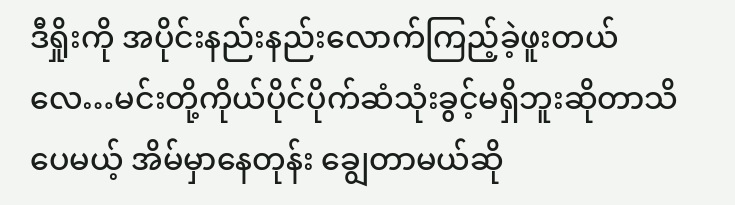ဒီရှိုးကို အပိုင်းနည်းနည်းလောက်ကြည့်ခဲ့ဖူးတယ်လေ…မင်းတို့ကိုယ်ပိုင်ပိုက်ဆံသုံးခွင့်မရှိဘူးဆိုတာသိပေမယ့် အိမ်မှာနေတုန်း ချွေတာမယ်ဆို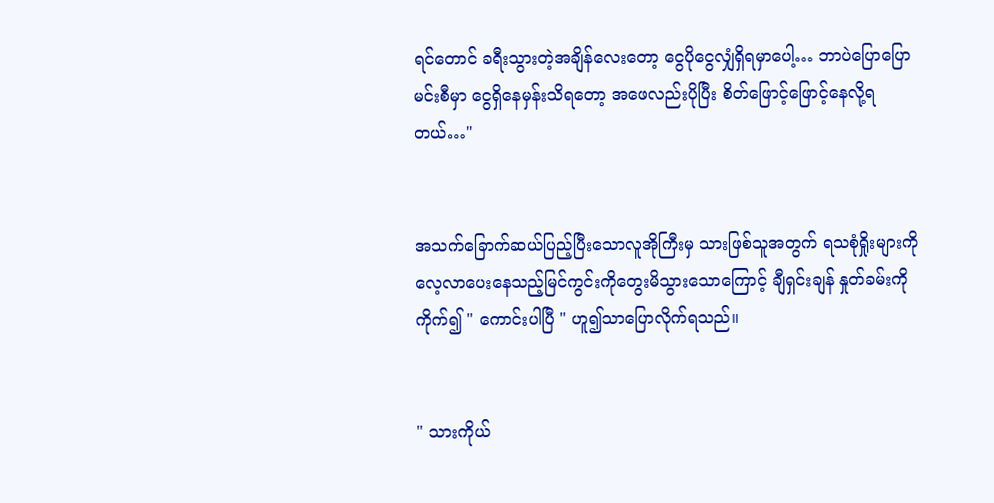ရင်တောင် ခရီးသွားတဲ့အချိန်လေးတော့ ငွေပိုငွေလျှံရှိရမှာပေါ့… ဘာပဲပြောပြော မင်းစီမှာ ငွေရှိနေမှန်းသိရတော့ အဖေလည်းပိုပြီး စိတ်ဖြောင့်ဖြောင့်နေလို့ရတယ်…"


အသက်ခြောက်ဆယ်ပြည့်ပြီးသောလူအိုကြီးမှ သားဖြစ်သူအတွက် ရသစုံရှိုးများကိုလေ့လာပေးနေသည့်မြင်ကွင်းကိုတွေးမိသွားသောကြောင့် ချီရှင်းချန် နှုတ်ခမ်းကိုကိုက်၍ ‌" ကောင်းပါပြီ " ဟူ၍သာပြောလိုက်ရသည်။


" သားကိုယ်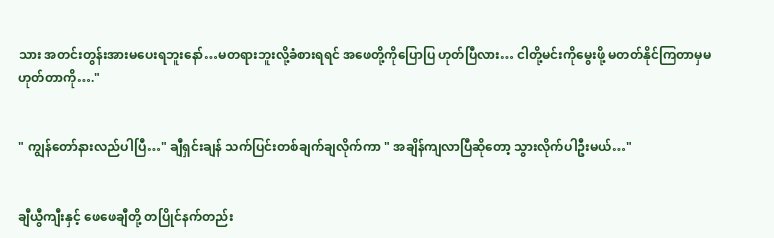သား အတင်းတွန်းအားမပေးရဘူးနော်…မတရားဘူးလို့ခံစားရရင် အဖေတို့ကိုပြောပြ ဟုတ်ပြီလား… ငါတို့မင်းကိုမွေးဖို့ မတတ်နိုင်ကြတာမှမဟုတ်တာကို…."


" ကျွန်တော်နားလည်ပါပြီ…" ချီရှင်းချန် သက်ပြင်းတစ်ချက်ချလိုက်ကာ " အချိန်ကျလာပြီဆိုတော့ သွားလိုက်ပါဦးမယ်…"


ချီယွီကျီးနှင့် ဖေဖေချီတို့ တပြိုင်နက်တည်း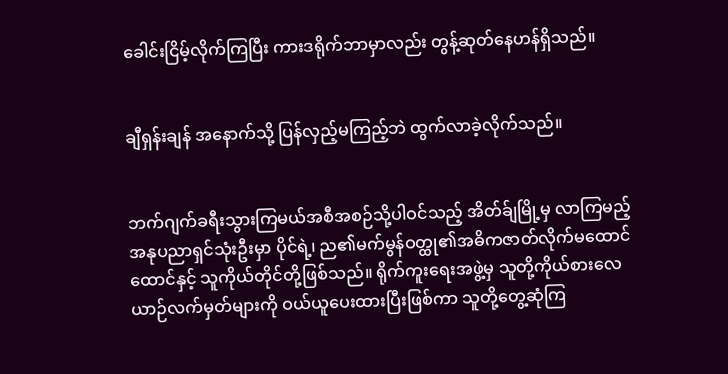ခေါင်းငြိမ့်လိုက်ကြပြီး ကားဒရိုက်ဘာမှာလည်း တွန့်ဆုတ်နေဟန်ရှိသည်။


ချီရှန်းချန် အနောက်သို့ ပြန်လှည့်မကြည့်ဘဲ ထွက်လာခဲ့လိုက်သည်။


ဘက်ဂျက်ခရီးသွားကြမယ်အစီအစဉ်သို့ပါဝင်သည့် အိတ်ခ်ျမြို့မှ လာကြမည့်အနုပညာရှင်သုံးဦးမှာ ပိုင်ရဲ့၊ ည၏မက်မွန်ဝတ္ထု၏အဓိကဇာတ်လိုက်မထောင်ထောင်နှင့် သူကိုယ်တိုင်တို့ဖြစ်သည်။ ရိုက်ကူးရေးအဖွဲ့မှ သူတို့ကိုယ်စားလေယာဉ်လက်မှတ်များကို ဝယ်ယူပေးထားပြီးဖြစ်ကာ သူတို့တွေ့ဆုံကြ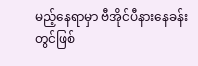မည့်နေရာမှာ ဗီအိုင်ပီနားနေခန်းတွင်ဖြစ်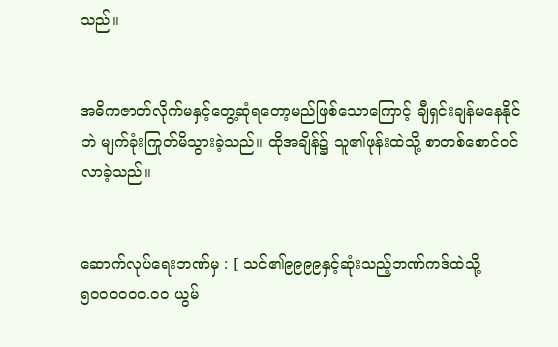သည်။


အဓိကဇာတ်လိုက်မနှင့်တွေ့ဆုံရတော့မည်ဖြစ်သောကြောင့် ချီရှင်းချန်မနေနိုင်ဘဲ မျက်ခုံးကြုတ်မိသွားခဲ့သည်။ ထိုအချိန်၌ သူ၏ဖုန်းထဲသို့ စာတစ်စောင်ဝင်လာခဲ့သည်။


ဆောက်လုပ်ရေးဘဏ်မှ : [ သင်၏၉၉၉၉နှင့်ဆုံးသည့်ဘဏ်ကဒ်ထဲသို့ ၅၀၀၀၀၀၀.၀၀ ယွမ်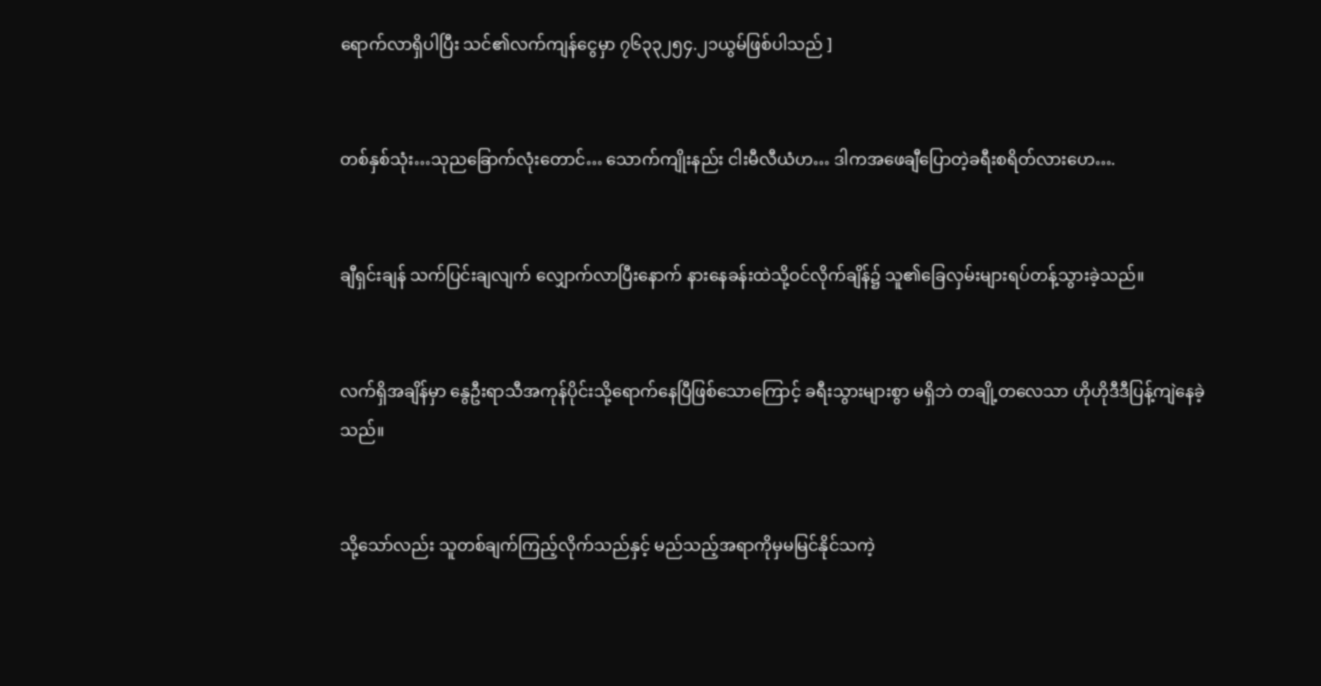ရောက်လာရှိပါပြီး သင်၏လက်‌ကျန်ငွေမှာ ၇၆၃၃၂၅၄.၂၁ယွမ်ဖြစ်ပါသည် ]


တစ်နှစ်သုံး…သုညခြောက်လုံးတောင်… သောက်ကျိုးနည်း ငါးမီလီယံဟ… ဒါကအဖေ‌ချီပြောတဲ့ခရီးစရိတ်လားဟေ….


ချီရှင်းချန် သက်ပြင်းချလျက် လျှောက်လာပြီးနောက် နားနေခန်းထဲသို့ဝင်လိုက်ချိန်၌ သူ၏ခြေလှမ်းများရပ်တန့်သွားခဲ့သည်။


လက်ရှိအချိန်မှာ နွေဦးရာသီအကုန်ပိုင်းသို့ရောက်နေပြီဖြစ်သောကြောင့် ခရီးသွားများစွာ မရှိဘဲ တချို့တလေသာ ဟိုဟိုဒီဒီပြန့်ကျဲနေခဲ့သည်။


သို့သော်လည်း သူတစ်ချက်ကြည့်လိုက်သည်နှင့် မည်သည့်အရာကိုမှမမြင်နိုင်သကဲ့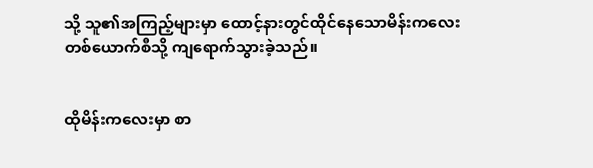သို့ သူ၏အကြည့်များမှာ ထောင့်နားတွင်ထိုင်နေသောမိန်းကလေးတစ်ယောက်စီသို့ ကျရောက်သွားခဲ့သည်။


ထိုမိန်းကလေးမှာ စာ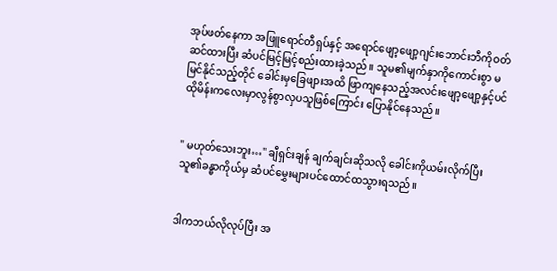အုပ်ဖတ်နေကာ အဖြူရောင်တီရှပ်နှင့် အရောင်ဖျော့ဖျော့ဂျင်းဘောင်းဘီကိုဝတ်ဆင်ထားပြီး ဆံပင်မြင့်မြင့်စည်းထားခဲ့သည်။ သူမ၏မျက်နှာကိုကောင်းစွာ မမြင်နိုင်သည့်တိုင် ခေါင်းမှခြေဖျားအထိ ဖြာကျနေသည့်အလင်းဖျော့ဖျော့နှင့်ပင် ထိုမိန်းကလေးမှာလွန်စွာလှပသူဖြစ်ကြောင်း ပြောနိုင်နေသည်။


" မဟုတ်သေးဘူး…" ချီရှင်းချန် ချက်ချင်းဆိုသလို ခေါင်းကိုယမ်း‌လိုက်ပြီး သူ၏ခန္ဓာကိုယ်မှ ဆံပင်မွှေးများပင်ထောင်ထသွားရသည်။


ဒါကဘယ်လိုလုပ်ပြီး အ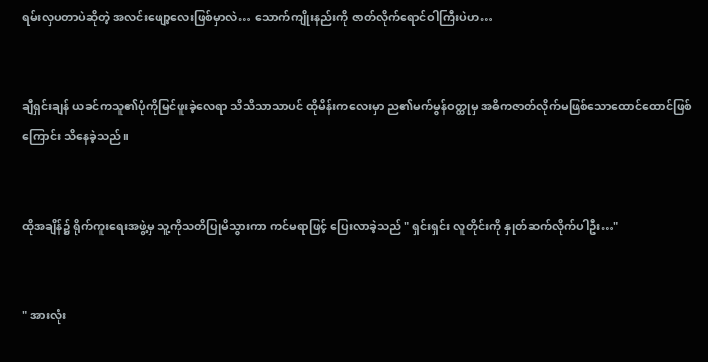ရမ်းလှပတာပဲဆိုတဲ့ အလင်းဖျော့လေးဖြစ်မှာလဲ… သောက်ကျိုးနည်းကို ဇာတ်လိုက်ရောင်ဝါကြီးပဲဟ…


ချီရှင်းချန် ယခင်ကသူ၏ပုံကိုမြင်ဖူးခဲ့လေရာ သိသိသာသာပင် ထိုမိန်းကလေးမှာ ည၏မက်မွန်ဝတ္ထုမှ အဓိကဇာတ်လိုက်မဖြစ်သောထောင်ထောင်ဖြစ်ကြောင်း သိနေခဲ့သည်။


ထိုအချိန်၌ ရိုက်ကူးရေးအဖွဲ့မှ သူ့ကိုသတိပြုမိသွားကာ ကင်မရာဖြင့် ပြေးလာခဲ့သည် " ရှင်းရှင်း လူတိုင်းကို နှုတ်ဆက်လိုက်ပါဦး…"


" အားလုံး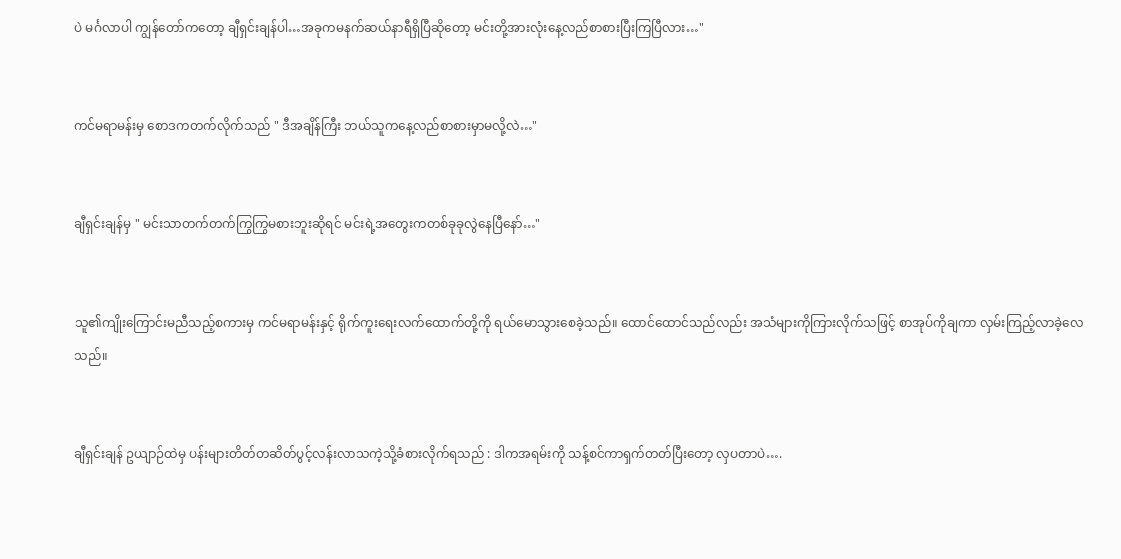ပဲ မင်္ဂလာပါ ကျွန်တော်ကတော့ ချီရှင်းချန်ပါ…အခုကမနက်ဆယ်နာရီရှိပြီဆိုတော့ မင်းတို့အားလုံးနေ့လည်စာစားပြီးကြပြီလား…"


ကင်မရာမန်းမှ စောဒကတက်လိုက်သည် " ဒီအချိန်ကြီး ဘယ်သူကနေ့လည်စာစားမှာမလို့လဲ…"


ချီရှင်းချန်မှ " မင်းသာတက်တက်ကြွကြွမစားဘူးဆိုရင် မင်းရဲ့အတွေးကတစ်ခုခုလွဲနေပြီနော်…"


သူ၏ကျိုးကြောင်းမညီသည့်စကားမှ ကင်မရာမန်းနှင့် ရိုက်ကူးရေးလက်ထောက်တို့ကို ရယ်မောသွားစေခဲ့သည်။ ထောင်ထောင်သည်လည်း အသံများကိုကြားလိုက်သဖြင့် စာအုပ်ကိုချကာ လှမ်းကြည့်လာခဲ့လေသည်။


ချီရှင်းချန် ဥယျာဉ်ထဲမှ ပန်းများတိတ်တဆိတ်ပွင့်လန်းလာသကဲ့သို့ခံစားလိုက်ရသည် : ဒါကအရမ်းကို သန့်စင်ကာရှက်တတ်ပြီးတော့ လှပတာပဲ….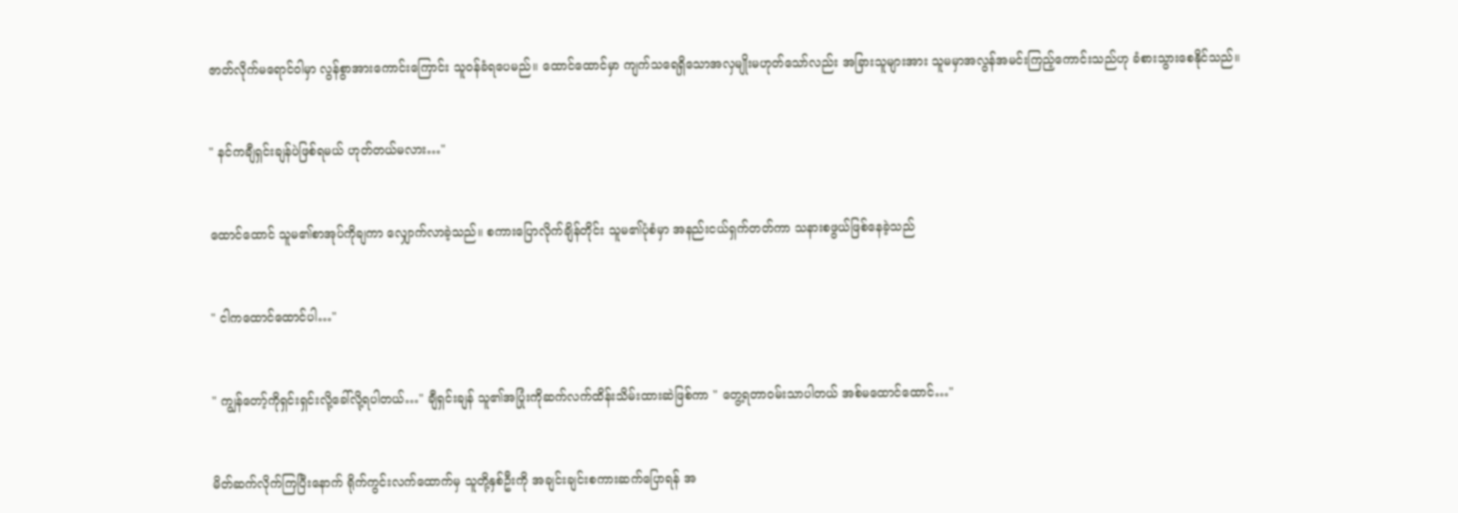ဇာတ်လိုက်မရောင်ဝါမှာ လွန်စွာ‌အားကောင်းကြောင်း သူဝန်ခံရပေမည်။ ထောင်ထောင်မှာ ကျက်သရေရှိသောအလှမျိုးမဟုတ်သော်လည်း အခြားသူများအား သူမမှာအလွန်အမင်းကြည့်ကောင်းသည်ဟု ခံစားသွားစေနိုင်သည်။


" နင်ကချီရှင်းချန်ပဲဖြစ်ရမယ် ဟုတ်တယ်မလား…"


ထောင်ထောင် သူမ၏စာအုပ်ကိုချကာ လျှောက်လာခဲ့သည်။ စကားပြောလိုက်ချိန်တိုင်း သူမ၏ပုံစံမှာ အနည်းငယ်ရှက်တတ်ကာ သနားစဖွယ်ဖြစ်နေခဲ့သည်


" ငါကထောင်ထောင်ပါ…"


" ကျွန်တော့်ကိုရှင်းရှင်းလို့ခေါ်လို့ရပါတယ်…" ချီရှင်းချန် သူ၏အပြုံးကိုဆက်လက်ထိန်းသိမ်းထားဆဲဖြစ်ကာ " တွေ့ရတာဝမ်းသာပါတယ် ‌အစ်မထောင်ထောင်…"


မိတ်ဆက်လိုက်ကြပြီးနောက် ရိုက်ကွင်းလက်ထောက်မှ သူတို့နှစ်ဦးကို အချင်းချင်းစကားဆက်ပြောရန် အ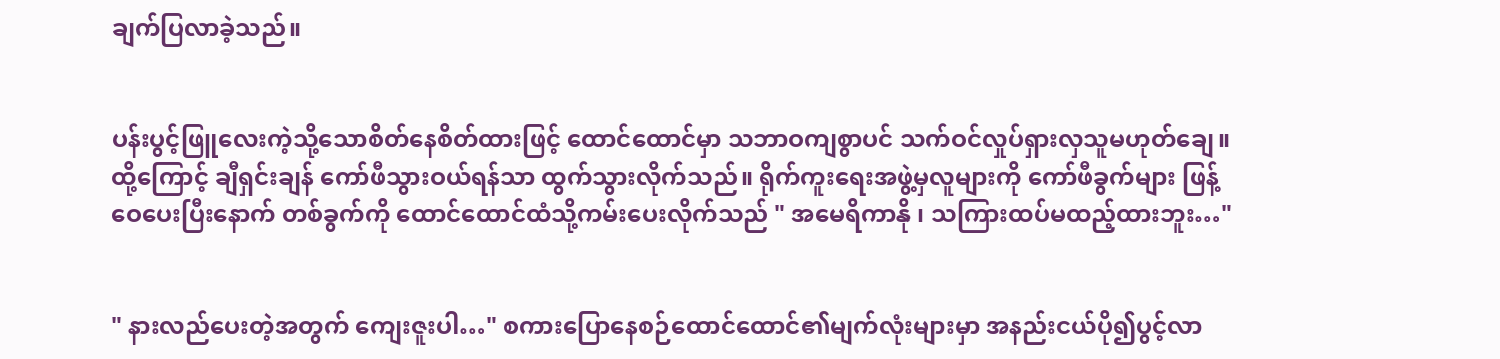ချက်ပြလာခဲ့သည်။


ပန်းပွင့်ဖြူလေးကဲ့သို့သောစိတ်နေစိတ်ထားဖြင့် ထောင်ထောင်မှာ သဘာဝကျစွာပင် သက်ဝင်လှုပ်ရှားလှသူမဟုတ်ချေ။ ထို့ကြောင့် ချီရှင်းချန် ကော်ဖီသွားဝယ်ရန်သာ ထွက်သွားလိုက်သည်။ ရိုက်ကူးရေးအဖွဲ့မှလူများကို ကော်ဖီခွက်များ ဖြန့်ဝေပေးပြီးနောက် တစ်ခွက်ကို ထောင်ထောင်ထံသို့ကမ်းပေးလိုက်သည် " အမေရိကာနို ၊ သကြားထပ်မထည့်ထားဘူး…"


" နားလည်ပေးတဲ့အတွက် ကျေးဇူးပါ…" စကားပြောနေစဉ်ထောင်ထောင်၏မျက်လုံးများမှာ အနည်းငယ်ပို၍ပွင့်လာ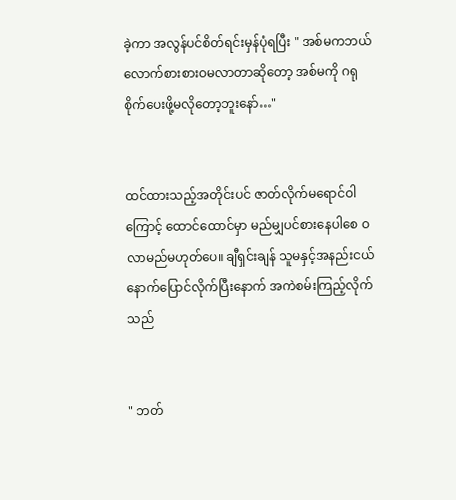ခဲ့ကာ အလွန်ပင်စိတ်ရင်းမှန်ပုံရပြီး " အစ်မကဘယ်လောက်စားစားဝမလာတာဆိုတော့ အစ်မကို ဂရုစိုက်ပေးဖို့မလိုတော့ဘူးနော်…"


ထင်ထားသည့်အတိုင်းပင် ဇာတ်လိုက်မရောင်ဝါကြောင့် ထောင်ထောင်မှာ မည်မျှပင်စားနေပါစေ ဝလာမည်မဟုတ်ပေ။ ချီရှင်းချန် သူမနှင့်အနည်းငယ်နောက်ပြောင်လိုက်ပြီးနောက် အကဲစမ်းကြည့်လိုက်သည်


" ဘတ်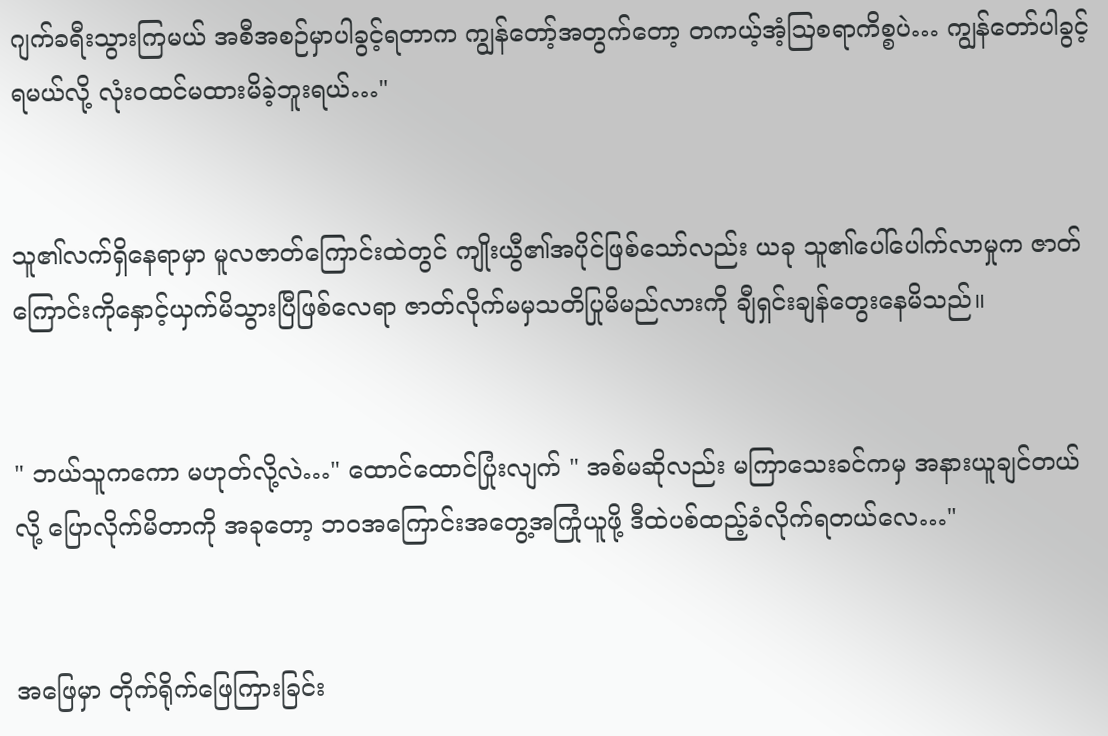ဂျက်ခရီးသွားကြမယ် အစီအစဉ်မှာပါခွင့်ရတာက ကျွန်တော့်အတွက်တော့ တကယ့်အံ့ဩစရာကိစ္စပဲ… ကျွန်တော်ပါခွင့်ရမယ်လို့ လုံးဝထင်မထားမိခဲ့ဘူးရယ်…"


သူ၏လက်ရှိနေရာမှာ မူလဇာတ်ကြောင်းထဲတွင် ကျိုးယွီ၏အပိုင်ဖြစ်သော်လည်း ယခု သူ၏ပေါ်ပေါက်လာမှုက ဇာတ်ကြောင်းကိုနှောင့်ယှက်မိသွားပြီဖြစ်လေရာ ဇာတ်လိုက်မမှသတိပြုမိမည်လားကို ချီရှင်းချန်တွေးနေမိသည်။


" ဘယ်သူကကော မဟုတ်လို့လဲ…" ထောင်ထောင်ပြုံးလျက် " အစ်မဆိုလည်း မကြာသေးခင်ကမှ အနားယူချင်တယ်လို့ ပြောလိုက်မိတာကို အခုတော့ ဘဝအကြောင်းအတွေ့အကြုံယူဖို့ ဒီထဲပစ်ထည့်ခံလိုက်ရတယ်လေ…"


အဖြေမှာ တိုက်ရိုက်ဖြေကြားခြင်း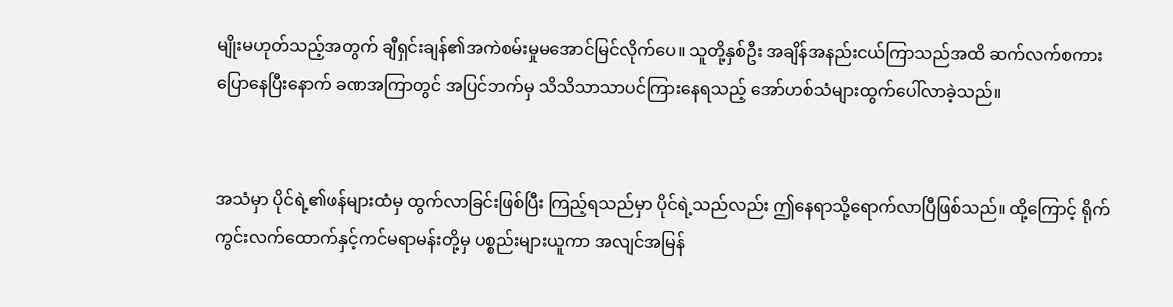မျိုးမဟုတ်သည့်အတွက် ချီရှင်းချန်၏အကဲစမ်းမှုမအောင်မြင်လိုက်ပေ။ သူတို့နှစ်ဦး အချိန်အနည်းငယ်ကြာသည်အထိ ဆက်လက်စကားပြောနေပြီးနောက် ခဏအကြာတွင် အပြင်ဘက်မှ သိသိသာသာပင်ကြားနေရသည့် အော်ဟစ်သံများထွက်ပေါ်လာခဲ့သည်။


အသံမှာ ပိုင်ရဲ့၏ဖန်များထံမှ ထွက်လာခြင်းဖြစ်ပြီး ကြည့်ရသည်မှာ ပိုင်ရဲ့သည်လည်း ဤနေရာသို့ရောက်လာပြီဖြစ်သည်။ ထို့ကြောင့် ရိုက်ကွင်းလက်ထောက်နှင့်ကင်မရာမန်းတို့မှ ပစ္စည်းများယူကာ အလျင်အမြန်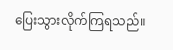ပြေးသွားလိုက်ကြရသည်။